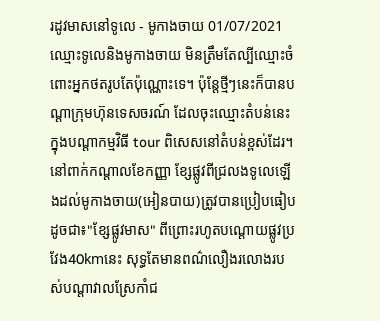រដូវមាសនៅទូលេ - មូកាងចាយ 01/07/2021 ឈ្មោះទូលេនិងមូកាងចាយ មិនត្រឹមតែល្បីឈ្មោះចំពោះអ្នកថតរូបតែប៉ុណ្ណោះទេ។ ប៉ុន្តែថ្មីៗនេះក៏បានបណ្តាក្រុមហ៊ុនទេសចរណ៍ ដែលចុះឈ្មោះតំបន់នេះក្នុងបណ្តាកម្មវិធី tour ពិសេសនៅតំបន់ខ្ពស់ដែរ។នៅពាក់កណ្តាលខែកញ្ញា ខ្សែផ្លូវពីជ្រលងទូលេឡើងដល់មូកាងចាយ(អៀនបាយ)ត្រូវបានប្រៀបធៀបដូចជា៖"ខ្សែផ្លូវមាស" ពីព្រោះរហូតបណ្តោយផ្លូវប្រវែង40kmនេះ សុទ្ធតែមានពណ៌លឿងរលោងរបស់បណ្តាវាលស្រែកាំជ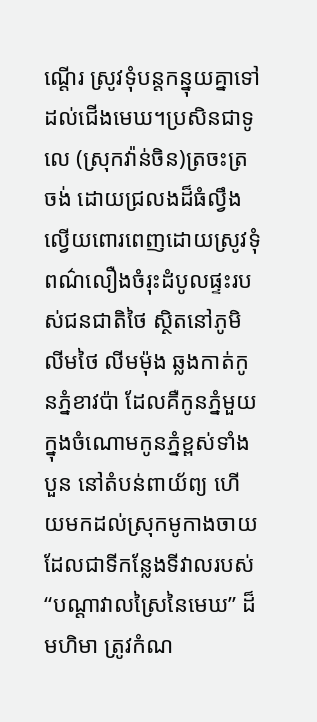ណ្តើរ ស្រូវទុំបន្តកន្នុយគ្នាទៅដល់ជើងមេឃ។ប្រសិនជាទូលេ (ស្រុកវ៉ាន់ចិន)ត្រចះត្រចង់ ដោយជ្រលងដ៏ធំល្វឹងល្វើយពោរពេញដោយស្រូវទុំពណ៌លឿងចំរុះដំបូលផ្ទះរបស់ជនជាតិថៃ ស្ថិតនៅភូមិលីមថៃ លីមម៉ុង ឆ្លងកាត់កូនភ្នំខាវប៉ា ដែលគឺកូនភ្នំមួយក្នុងចំណោមកូនភ្នំខ្ពស់ទាំងបួន នៅតំបន់ពាយ័ព្យ ហើយមកដល់ស្រុកមូកាងចាយ ដែលជាទីកន្លែងទីវាលរបស់ “បណ្តាវាលស្រៃនៃមេឃ” ដ៏មហិមា ត្រូវកំណ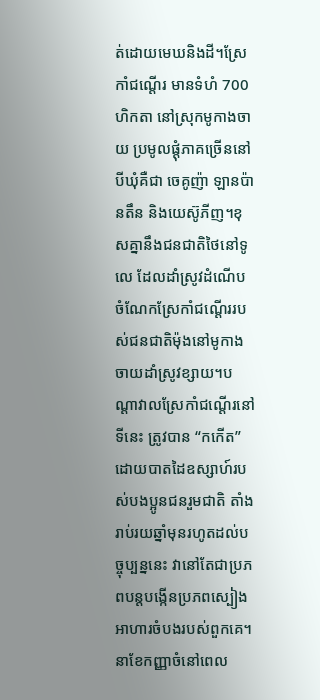ត់ដោយមេឃនិងដី។ស្រែកាំជណ្តើរ មានទំហំ 700 ហិកតា នៅស្រុកមូកាងចាយ ប្រមូលផ្តុំភាគច្រើននៅបីឃុំគឺជា ចេគូញ៉ា ឡានប៉ានតឹន និងយេស៊ូភីញ។ខុសគ្នានឹងជនជាតិថៃនៅទូលេ ដែលដាំស្រូវដំណើប ចំណែកស្រែកាំជណ្តើររបស់ជនជាតិម៉ុងនៅមូកាងចាយដាំស្រូវខ្សាយ។បណ្តាវាលស្រែកាំជណ្តើរនៅទីនេះ ត្រូវបាន “កកើត”ដោយបាតដៃឧស្សាហ៍របស់បងប្អូនជនរួមជាតិ តាំងរាប់រយឆ្នាំមុនរហូតដល់បច្ចុប្បន្ននេះ វានៅតែជាប្រភពបន្តបង្កើនប្រភពស្បៀងអាហារចំបងរបស់ពួកគេ។នាខែកញ្ញាចំនៅពេល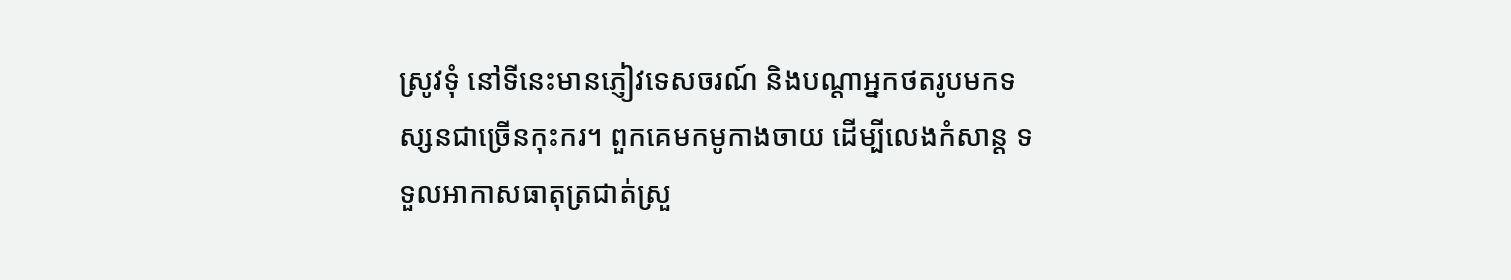ស្រូវទុំ នៅទីនេះមានភ្ញៀវទេសចរណ៍ និងបណ្តាអ្នកថតរូបមកទស្សនជាច្រើនកុះករ។ ពួកគេមកមូកាងចាយ ដើម្បីលេងកំសាន្ត ទទួលអាកាសធាតុត្រជាត់ស្រួ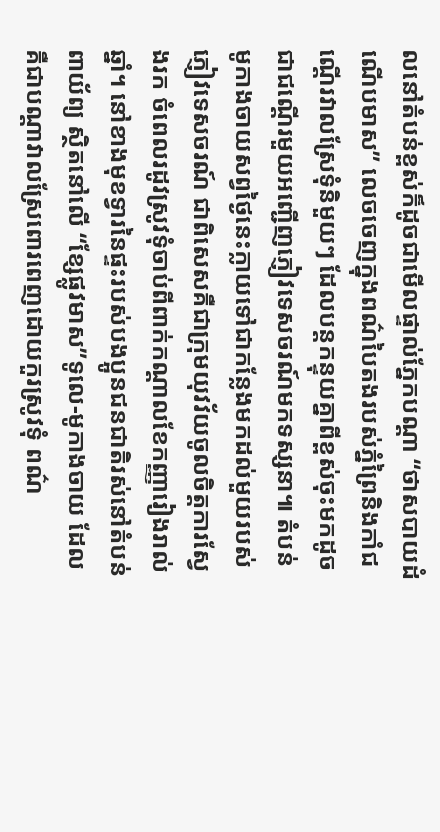លនៅតំបន់ខ្ពស់ក៏ដូចជាមើលផ្ទាល់ភ្នែកបណ្តា “ថាសបាយដំណើបមាស” លេចចេញក្នុងពណ៌បៃតងរបស់ភ្នំព្រៃនិងកាំជណ្តើរវាលស្រែទុំនិមួយៗ ដែលបន្តកន្ទុយគ្នាពីខ្ពស់ចុះមកដូចជាជណ្តើរមួយអញ្ជើញភ្ញៀវទេសចរណ៍មកទស្សនា៕ តំបន់មូកាងចាយសព្វថ្ងៃនេះក្លាយទៅជាកន្លែងមកដល់មួយរបស់ ភ្ញៀវទេសចរណ៍ ជាពិសេសគឺជាក្រុមយុវវ័យចូលចិត្តការស្វែងរក ចំពេលរដូវស្រូវទុំចាប់ពីពាក់កណ្តាលខែកញ្ញារៀងរាល់ឆ្នាំ។ នៅខាងមុខទ្វារនៃផ្ទះរបស់បងប្អូនជនជាតិរស់នៅតំបន់ពាយ័ព្យ ស្ថិតនៅលើ “ខ្សែផ្លូវមាស”ទូលេ-មូកាងចាយ ដែលគឺជាបណ្តាវាលស្រែពោរពេញដោយកួរស្រូវទុំ ពណ៌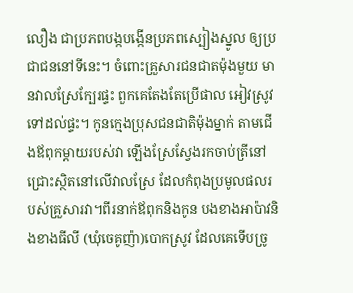លឿង ជាប្រភពបង្កបង្កើនប្រភពស្បៀងស្នូល ឲ្យប្រជាជននៅទីនេះ។ ចំពោះគ្រួសារជនជាតម៉ុងមួយ មានវាលស្រែក្បែរផ្ទះ ពួកគេតែងតែប្រើផាល អៀវស្រូវទៅដល់ផ្ទះ។ កូនក្មេងបុ្រសជនជាតិម៉ុងម្នាក់ តាមជើងឪពុកម្តាយរបស់វា ឡើងស្រែស្វែងរកចាប់ត្រីនៅជ្រោះស្ថិតនៅលើវាលស្រែ ដែលកំពុងប្រមូលផលរបស់គ្រួសារវា។ពីរនាក់ឪពុកនិងកូន បងខាងអាប៉ាវនិងខាងធីលី (ឃុំចេគូញ៉ា)បោកស្រូវ ដែលគេទើបច្រូ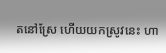តនៅស្រែ ហើយយកស្រូវនេះ ហា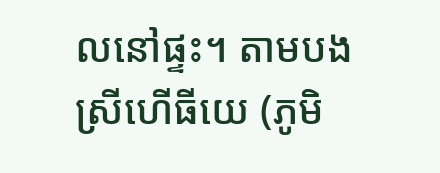លនៅផ្ទះ។ តាមបងស្រីហើធីយេ (ភូមិ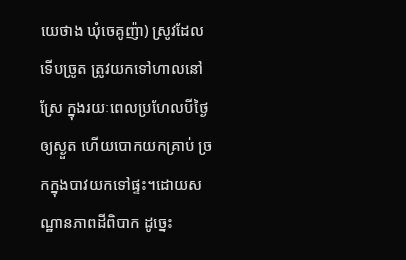យេថាង ឃុំចេគូញ៉ា) ស្រូវដែលទើបច្រូត ត្រូវយកទៅហាលនៅស្រែ ក្នុងរយៈពេលប្រហែលបីថ្ងៃឲ្យស្ងួត ហើយបោកយកគ្រាប់ ច្រកក្នុងបាវយកទៅផ្ទះ។ដោយសណ្ឋានភាពដីពិបាក ដូច្នេះ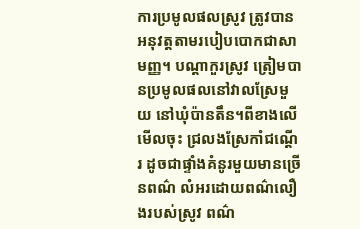ការប្រមូលផលស្រូវ ត្រូវបានអនុវត្តតាមរបៀបបោកជាសាមញ្ញ។ បណ្តាកួរស្រូវ ត្រៀមបានប្រមូលផលនៅវាលស្រែមួយ នៅឃុំប៉ានតឹន។ពីខាងលើមើលចុះ ជ្រលងស្រែកាំជណ្តើរ ដូចជាផ្ទាំងគំនូរមួយមានច្រើនពណ៌ លំអរដោយពណ៌លឿងរបស់ស្រូវ ពណ៌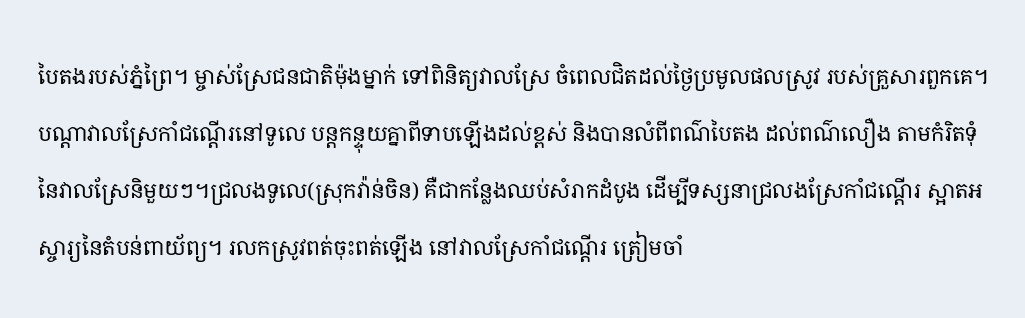បៃតងរបស់ភ្នំព្រៃ។ ម្ចាស់ស្រែជនជាតិម៉ុងម្នាក់ ទៅពិនិត្យវាលស្រែ ចំពេលជិតដល់ថ្ងៃប្រមូលផលស្រូវ របស់គ្រួសារពួកគេ។ បណ្តាវាលស្រែកាំជណ្តើរនៅទូលេ បន្តកន្ទុយគ្នាពីទាបឡើងដល់ខ្ពស់ និងបានលំពីពណ៌បៃតង ដល់ពណ៌លឿង តាមកំរិតទុំនៃវាលស្រែនិមួយៗ។ជ្រលងទូលេ(ស្រុកវ៉ាន់ចិន) គឺជាកន្លែងឈប់សំរាកដំបូង ដើម្បីទស្សនាជ្រលងស្រែកាំជណ្តើរ ស្អាតអស្ចារ្យនៃតំបន់ពាយ័ព្យ។ រលកស្រូវពត់ចុះពត់ឡើង នៅវាលស្រែកាំជណ្តើរ ត្រៀមចាំ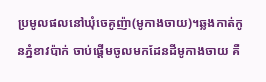ប្រមូលផលនៅឃុំចេគូញ៉ា(មូកាងចាយ)។ឆ្លងកាត់កូនភ្នំខាវប៉ាក់ ចាប់ផ្តើមចូលមកដែនដីមូកាងចាយ គឺ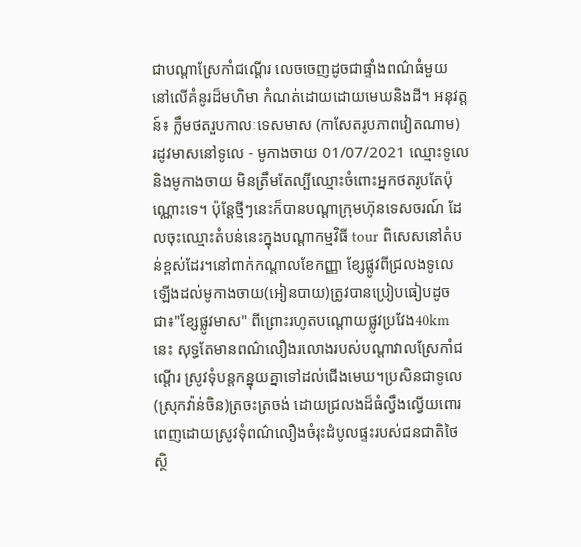ជាបណ្តាស្រែកាំជណ្តើរ លេចចេញដូចជាផ្ទាំងពណ៌ធំមួយ នៅលើគំនូរដ៏មហិមា កំណត់ដោយដោយមេឃនិងដី។ អនុវត្តន៍៖ ក្លឹមថតរួបកាលៈទេសមាស (កាសែតរូបភាពវៀតណាម)
រដូវមាសនៅទូលេ - មូកាងចាយ 01/07/2021 ឈ្មោះទូលេនិងមូកាងចាយ មិនត្រឹមតែល្បីឈ្មោះចំពោះអ្នកថតរូបតែប៉ុណ្ណោះទេ។ ប៉ុន្តែថ្មីៗនេះក៏បានបណ្តាក្រុមហ៊ុនទេសចរណ៍ ដែលចុះឈ្មោះតំបន់នេះក្នុងបណ្តាកម្មវិធី tour ពិសេសនៅតំបន់ខ្ពស់ដែរ។នៅពាក់កណ្តាលខែកញ្ញា ខ្សែផ្លូវពីជ្រលងទូលេឡើងដល់មូកាងចាយ(អៀនបាយ)ត្រូវបានប្រៀបធៀបដូចជា៖"ខ្សែផ្លូវមាស" ពីព្រោះរហូតបណ្តោយផ្លូវប្រវែង40kmនេះ សុទ្ធតែមានពណ៌លឿងរលោងរបស់បណ្តាវាលស្រែកាំជណ្តើរ ស្រូវទុំបន្តកន្នុយគ្នាទៅដល់ជើងមេឃ។ប្រសិនជាទូលេ (ស្រុកវ៉ាន់ចិន)ត្រចះត្រចង់ ដោយជ្រលងដ៏ធំល្វឹងល្វើយពោរពេញដោយស្រូវទុំពណ៌លឿងចំរុះដំបូលផ្ទះរបស់ជនជាតិថៃ ស្ថិ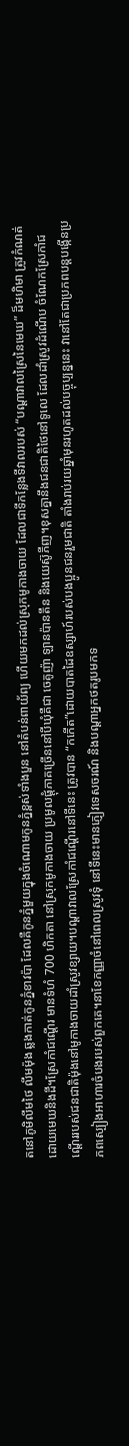តនៅភូមិលីមថៃ លីមម៉ុង ឆ្លងកាត់កូនភ្នំខាវប៉ា ដែលគឺកូនភ្នំមួយក្នុងចំណោមកូនភ្នំខ្ពស់ទាំងបួន នៅតំបន់ពាយ័ព្យ ហើយមកដល់ស្រុកមូកាងចាយ ដែលជាទីកន្លែងទីវាលរបស់ “បណ្តាវាលស្រៃនៃមេឃ” ដ៏មហិមា ត្រូវកំណត់ដោយមេឃនិងដី។ស្រែកាំជណ្តើរ មានទំហំ 700 ហិកតា នៅស្រុកមូកាងចាយ ប្រមូលផ្តុំភាគច្រើននៅបីឃុំគឺជា ចេគូញ៉ា ឡានប៉ានតឹន និងយេស៊ូភីញ។ខុសគ្នានឹងជនជាតិថៃនៅទូលេ ដែលដាំស្រូវដំណើប ចំណែកស្រែកាំជណ្តើររបស់ជនជាតិម៉ុងនៅមូកាងចាយដាំស្រូវខ្សាយ។បណ្តាវាលស្រែកាំជណ្តើរនៅទីនេះ ត្រូវបាន “កកើត”ដោយបាតដៃឧស្សាហ៍របស់បងប្អូនជនរួមជាតិ តាំងរាប់រយឆ្នាំមុនរហូតដល់បច្ចុប្បន្ននេះ វានៅតែជាប្រភពបន្តបង្កើនប្រភពស្បៀងអាហារចំបងរបស់ពួកគេ។នាខែកញ្ញាចំនៅពេលស្រូវទុំ នៅទីនេះមានភ្ញៀវទេសចរណ៍ និងបណ្តាអ្នកថតរូបមកទ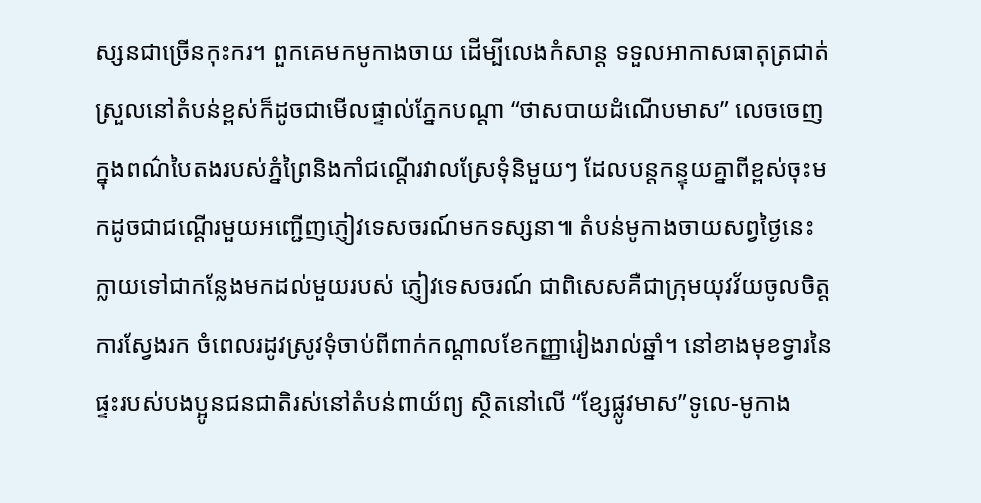ស្សនជាច្រើនកុះករ។ ពួកគេមកមូកាងចាយ ដើម្បីលេងកំសាន្ត ទទួលអាកាសធាតុត្រជាត់ស្រួលនៅតំបន់ខ្ពស់ក៏ដូចជាមើលផ្ទាល់ភ្នែកបណ្តា “ថាសបាយដំណើបមាស” លេចចេញក្នុងពណ៌បៃតងរបស់ភ្នំព្រៃនិងកាំជណ្តើរវាលស្រែទុំនិមួយៗ ដែលបន្តកន្ទុយគ្នាពីខ្ពស់ចុះមកដូចជាជណ្តើរមួយអញ្ជើញភ្ញៀវទេសចរណ៍មកទស្សនា៕ តំបន់មូកាងចាយសព្វថ្ងៃនេះក្លាយទៅជាកន្លែងមកដល់មួយរបស់ ភ្ញៀវទេសចរណ៍ ជាពិសេសគឺជាក្រុមយុវវ័យចូលចិត្តការស្វែងរក ចំពេលរដូវស្រូវទុំចាប់ពីពាក់កណ្តាលខែកញ្ញារៀងរាល់ឆ្នាំ។ នៅខាងមុខទ្វារនៃផ្ទះរបស់បងប្អូនជនជាតិរស់នៅតំបន់ពាយ័ព្យ ស្ថិតនៅលើ “ខ្សែផ្លូវមាស”ទូលេ-មូកាង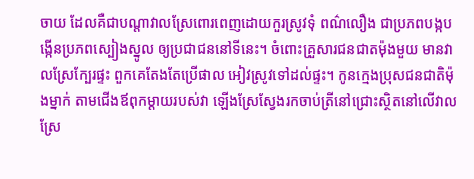ចាយ ដែលគឺជាបណ្តាវាលស្រែពោរពេញដោយកួរស្រូវទុំ ពណ៌លឿង ជាប្រភពបង្កបង្កើនប្រភពស្បៀងស្នូល ឲ្យប្រជាជននៅទីនេះ។ ចំពោះគ្រួសារជនជាតម៉ុងមួយ មានវាលស្រែក្បែរផ្ទះ ពួកគេតែងតែប្រើផាល អៀវស្រូវទៅដល់ផ្ទះ។ កូនក្មេងបុ្រសជនជាតិម៉ុងម្នាក់ តាមជើងឪពុកម្តាយរបស់វា ឡើងស្រែស្វែងរកចាប់ត្រីនៅជ្រោះស្ថិតនៅលើវាលស្រែ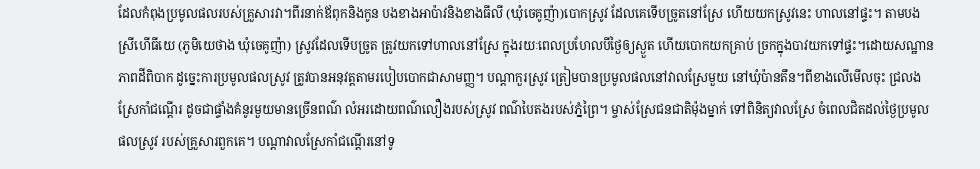ដែលកំពុងប្រមូលផលរបស់គ្រួសារវា។ពីរនាក់ឪពុកនិងកូន បងខាងអាប៉ាវនិងខាងធីលី (ឃុំចេគូញ៉ា)បោកស្រូវ ដែលគេទើបច្រូតនៅស្រែ ហើយយកស្រូវនេះ ហាលនៅផ្ទះ។ តាមបងស្រីហើធីយេ (ភូមិយេថាង ឃុំចេគូញ៉ា) ស្រូវដែលទើបច្រូត ត្រូវយកទៅហាលនៅស្រែ ក្នុងរយៈពេលប្រហែលបីថ្ងៃឲ្យស្ងួត ហើយបោកយកគ្រាប់ ច្រកក្នុងបាវយកទៅផ្ទះ។ដោយសណ្ឋានភាពដីពិបាក ដូច្នេះការប្រមូលផលស្រូវ ត្រូវបានអនុវត្តតាមរបៀបបោកជាសាមញ្ញ។ បណ្តាកួរស្រូវ ត្រៀមបានប្រមូលផលនៅវាលស្រែមួយ នៅឃុំប៉ានតឹន។ពីខាងលើមើលចុះ ជ្រលងស្រែកាំជណ្តើរ ដូចជាផ្ទាំងគំនូរមួយមានច្រើនពណ៌ លំអរដោយពណ៌លឿងរបស់ស្រូវ ពណ៌បៃតងរបស់ភ្នំព្រៃ។ ម្ចាស់ស្រែជនជាតិម៉ុងម្នាក់ ទៅពិនិត្យវាលស្រែ ចំពេលជិតដល់ថ្ងៃប្រមូលផលស្រូវ របស់គ្រួសារពួកគេ។ បណ្តាវាលស្រែកាំជណ្តើរនៅទូ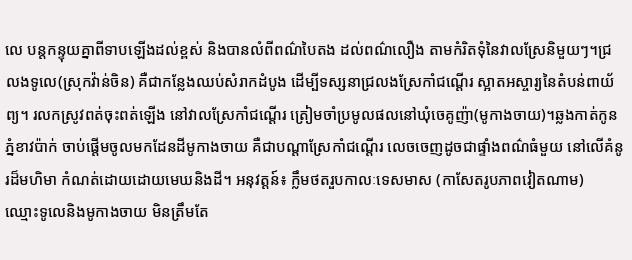លេ បន្តកន្ទុយគ្នាពីទាបឡើងដល់ខ្ពស់ និងបានលំពីពណ៌បៃតង ដល់ពណ៌លឿង តាមកំរិតទុំនៃវាលស្រែនិមួយៗ។ជ្រលងទូលេ(ស្រុកវ៉ាន់ចិន) គឺជាកន្លែងឈប់សំរាកដំបូង ដើម្បីទស្សនាជ្រលងស្រែកាំជណ្តើរ ស្អាតអស្ចារ្យនៃតំបន់ពាយ័ព្យ។ រលកស្រូវពត់ចុះពត់ឡើង នៅវាលស្រែកាំជណ្តើរ ត្រៀមចាំប្រមូលផលនៅឃុំចេគូញ៉ា(មូកាងចាយ)។ឆ្លងកាត់កូនភ្នំខាវប៉ាក់ ចាប់ផ្តើមចូលមកដែនដីមូកាងចាយ គឺជាបណ្តាស្រែកាំជណ្តើរ លេចចេញដូចជាផ្ទាំងពណ៌ធំមួយ នៅលើគំនូរដ៏មហិមា កំណត់ដោយដោយមេឃនិងដី។ អនុវត្តន៍៖ ក្លឹមថតរួបកាលៈទេសមាស (កាសែតរូបភាពវៀតណាម)
ឈ្មោះទូលេនិងមូកាងចាយ មិនត្រឹមតែ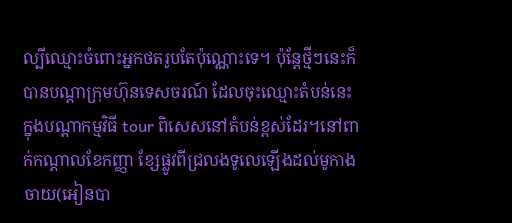ល្បីឈ្មោះចំពោះអ្នកថតរូបតែប៉ុណ្ណោះទេ។ ប៉ុន្តែថ្មីៗនេះក៏បានបណ្តាក្រុមហ៊ុនទេសចរណ៍ ដែលចុះឈ្មោះតំបន់នេះក្នុងបណ្តាកម្មវិធី tour ពិសេសនៅតំបន់ខ្ពស់ដែរ។នៅពាក់កណ្តាលខែកញ្ញា ខ្សែផ្លូវពីជ្រលងទូលេឡើងដល់មូកាងចាយ(អៀនបា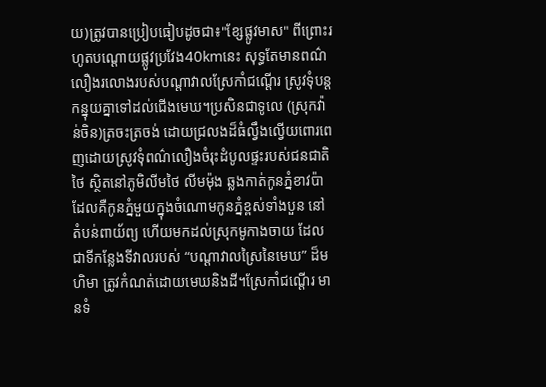យ)ត្រូវបានប្រៀបធៀបដូចជា៖"ខ្សែផ្លូវមាស" ពីព្រោះរហូតបណ្តោយផ្លូវប្រវែង40kmនេះ សុទ្ធតែមានពណ៌លឿងរលោងរបស់បណ្តាវាលស្រែកាំជណ្តើរ ស្រូវទុំបន្តកន្នុយគ្នាទៅដល់ជើងមេឃ។ប្រសិនជាទូលេ (ស្រុកវ៉ាន់ចិន)ត្រចះត្រចង់ ដោយជ្រលងដ៏ធំល្វឹងល្វើយពោរពេញដោយស្រូវទុំពណ៌លឿងចំរុះដំបូលផ្ទះរបស់ជនជាតិថៃ ស្ថិតនៅភូមិលីមថៃ លីមម៉ុង ឆ្លងកាត់កូនភ្នំខាវប៉ា ដែលគឺកូនភ្នំមួយក្នុងចំណោមកូនភ្នំខ្ពស់ទាំងបួន នៅតំបន់ពាយ័ព្យ ហើយមកដល់ស្រុកមូកាងចាយ ដែលជាទីកន្លែងទីវាលរបស់ “បណ្តាវាលស្រៃនៃមេឃ” ដ៏មហិមា ត្រូវកំណត់ដោយមេឃនិងដី។ស្រែកាំជណ្តើរ មានទំ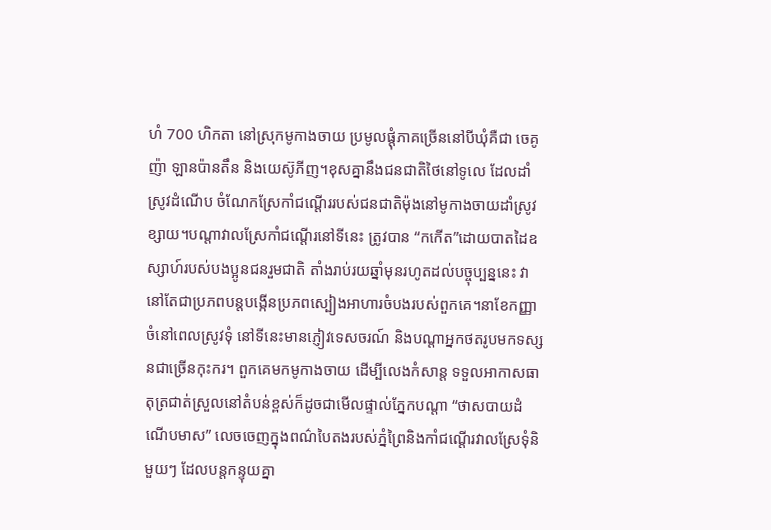ហំ 700 ហិកតា នៅស្រុកមូកាងចាយ ប្រមូលផ្តុំភាគច្រើននៅបីឃុំគឺជា ចេគូញ៉ា ឡានប៉ានតឹន និងយេស៊ូភីញ។ខុសគ្នានឹងជនជាតិថៃនៅទូលេ ដែលដាំស្រូវដំណើប ចំណែកស្រែកាំជណ្តើររបស់ជនជាតិម៉ុងនៅមូកាងចាយដាំស្រូវខ្សាយ។បណ្តាវាលស្រែកាំជណ្តើរនៅទីនេះ ត្រូវបាន “កកើត”ដោយបាតដៃឧស្សាហ៍របស់បងប្អូនជនរួមជាតិ តាំងរាប់រយឆ្នាំមុនរហូតដល់បច្ចុប្បន្ននេះ វានៅតែជាប្រភពបន្តបង្កើនប្រភពស្បៀងអាហារចំបងរបស់ពួកគេ។នាខែកញ្ញាចំនៅពេលស្រូវទុំ នៅទីនេះមានភ្ញៀវទេសចរណ៍ និងបណ្តាអ្នកថតរូបមកទស្សនជាច្រើនកុះករ។ ពួកគេមកមូកាងចាយ ដើម្បីលេងកំសាន្ត ទទួលអាកាសធាតុត្រជាត់ស្រួលនៅតំបន់ខ្ពស់ក៏ដូចជាមើលផ្ទាល់ភ្នែកបណ្តា “ថាសបាយដំណើបមាស” លេចចេញក្នុងពណ៌បៃតងរបស់ភ្នំព្រៃនិងកាំជណ្តើរវាលស្រែទុំនិមួយៗ ដែលបន្តកន្ទុយគ្នា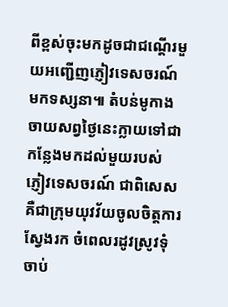ពីខ្ពស់ចុះមកដូចជាជណ្តើរមួយអញ្ជើញភ្ញៀវទេសចរណ៍មកទស្សនា៕ តំបន់មូកាងចាយសព្វថ្ងៃនេះក្លាយទៅជាកន្លែងមកដល់មួយរបស់ ភ្ញៀវទេសចរណ៍ ជាពិសេសគឺជាក្រុមយុវវ័យចូលចិត្តការស្វែងរក ចំពេលរដូវស្រូវទុំចាប់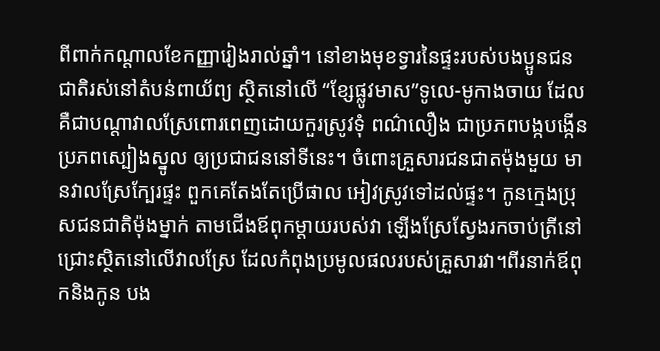ពីពាក់កណ្តាលខែកញ្ញារៀងរាល់ឆ្នាំ។ នៅខាងមុខទ្វារនៃផ្ទះរបស់បងប្អូនជនជាតិរស់នៅតំបន់ពាយ័ព្យ ស្ថិតនៅលើ “ខ្សែផ្លូវមាស”ទូលេ-មូកាងចាយ ដែលគឺជាបណ្តាវាលស្រែពោរពេញដោយកួរស្រូវទុំ ពណ៌លឿង ជាប្រភពបង្កបង្កើនប្រភពស្បៀងស្នូល ឲ្យប្រជាជននៅទីនេះ។ ចំពោះគ្រួសារជនជាតម៉ុងមួយ មានវាលស្រែក្បែរផ្ទះ ពួកគេតែងតែប្រើផាល អៀវស្រូវទៅដល់ផ្ទះ។ កូនក្មេងបុ្រសជនជាតិម៉ុងម្នាក់ តាមជើងឪពុកម្តាយរបស់វា ឡើងស្រែស្វែងរកចាប់ត្រីនៅជ្រោះស្ថិតនៅលើវាលស្រែ ដែលកំពុងប្រមូលផលរបស់គ្រួសារវា។ពីរនាក់ឪពុកនិងកូន បង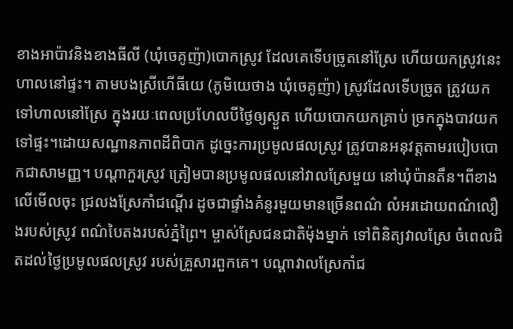ខាងអាប៉ាវនិងខាងធីលី (ឃុំចេគូញ៉ា)បោកស្រូវ ដែលគេទើបច្រូតនៅស្រែ ហើយយកស្រូវនេះ ហាលនៅផ្ទះ។ តាមបងស្រីហើធីយេ (ភូមិយេថាង ឃុំចេគូញ៉ា) ស្រូវដែលទើបច្រូត ត្រូវយកទៅហាលនៅស្រែ ក្នុងរយៈពេលប្រហែលបីថ្ងៃឲ្យស្ងួត ហើយបោកយកគ្រាប់ ច្រកក្នុងបាវយកទៅផ្ទះ។ដោយសណ្ឋានភាពដីពិបាក ដូច្នេះការប្រមូលផលស្រូវ ត្រូវបានអនុវត្តតាមរបៀបបោកជាសាមញ្ញ។ បណ្តាកួរស្រូវ ត្រៀមបានប្រមូលផលនៅវាលស្រែមួយ នៅឃុំប៉ានតឹន។ពីខាងលើមើលចុះ ជ្រលងស្រែកាំជណ្តើរ ដូចជាផ្ទាំងគំនូរមួយមានច្រើនពណ៌ លំអរដោយពណ៌លឿងរបស់ស្រូវ ពណ៌បៃតងរបស់ភ្នំព្រៃ។ ម្ចាស់ស្រែជនជាតិម៉ុងម្នាក់ ទៅពិនិត្យវាលស្រែ ចំពេលជិតដល់ថ្ងៃប្រមូលផលស្រូវ របស់គ្រួសារពួកគេ។ បណ្តាវាលស្រែកាំជ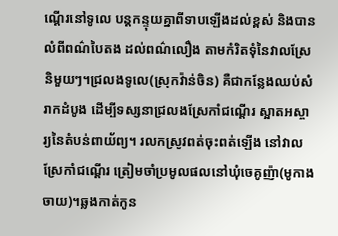ណ្តើរនៅទូលេ បន្តកន្ទុយគ្នាពីទាបឡើងដល់ខ្ពស់ និងបានលំពីពណ៌បៃតង ដល់ពណ៌លឿង តាមកំរិតទុំនៃវាលស្រែនិមួយៗ។ជ្រលងទូលេ(ស្រុកវ៉ាន់ចិន) គឺជាកន្លែងឈប់សំរាកដំបូង ដើម្បីទស្សនាជ្រលងស្រែកាំជណ្តើរ ស្អាតអស្ចារ្យនៃតំបន់ពាយ័ព្យ។ រលកស្រូវពត់ចុះពត់ឡើង នៅវាលស្រែកាំជណ្តើរ ត្រៀមចាំប្រមូលផលនៅឃុំចេគូញ៉ា(មូកាងចាយ)។ឆ្លងកាត់កូន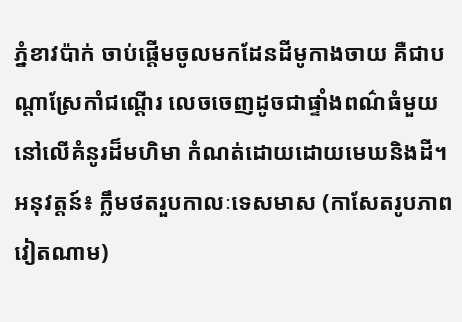ភ្នំខាវប៉ាក់ ចាប់ផ្តើមចូលមកដែនដីមូកាងចាយ គឺជាបណ្តាស្រែកាំជណ្តើរ លេចចេញដូចជាផ្ទាំងពណ៌ធំមួយ នៅលើគំនូរដ៏មហិមា កំណត់ដោយដោយមេឃនិងដី។ អនុវត្តន៍៖ ក្លឹមថតរួបកាលៈទេសមាស (កាសែតរូបភាពវៀតណាម)